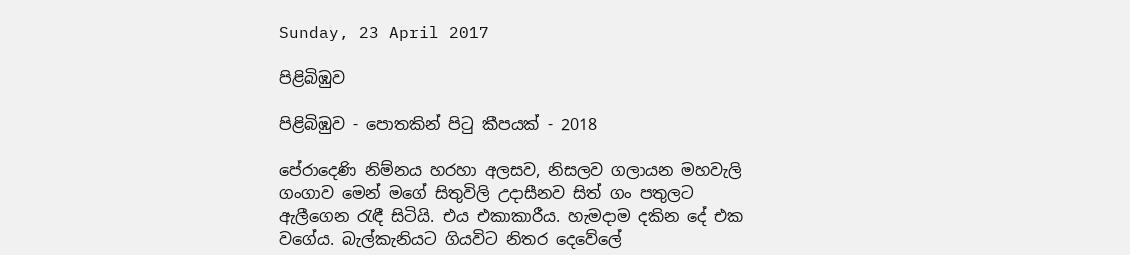Sunday, 23 April 2017

පිළිබිඹුව

පිළිබිඹුව - පොතකින් පිටු කීපයක් - 2018

පේරාදෙණි නිම්නය හරහා අලසව, නිසලව ගලායන මහවැලි ගංගාව මෙන් මගේ සිතුවිලි උදාසීනව සිත් ගං පතුලට ඇලීගෙන රැඳී සිටියි. එය එකාකාරීය. හැමදාම දකින දේ එක වගේය. බැල්කැනියට ගියවිට නිතර දෙවේලේ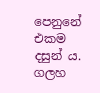පෙනුනේ එකම දසුන්‍ ය. ගලහ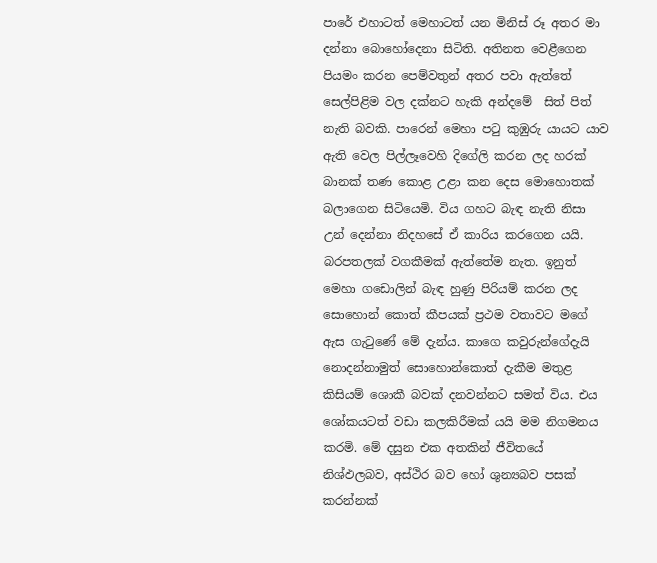පාරේ එහාටත් මෙහාටත් යන මිනිස් රූ අතර මා දන්නා බොහෝදෙනා සිටිති. අතිනත වෙළීගෙන පියමං කරන පෙම්වතුන් අතර පවා ඇත්තේ සෙල්පිළිම වල දක්නට හැකි අන්දමේ  සිත් පිත් නැති බවකි. පාරෙන් මෙහා පටු කුඹුරු යායට යාව ඇති වෙල පිල්ලෑවෙහි දිගේලි කරන ලද හරක් බානක් තණ කොළ උළා කන දෙස මොහොතක් බලාගෙන සිටියෙමි. විය ගහට බැඳ නැති නිසා උන් දෙන්නා නිදහසේ ඒ කාරිය කරගෙන යයි. බරපතලක් වගකීමක් ඇත්තේම නැත. ඉනුත් මෙහා ගඩොලින් බැඳ හුණු පිරියම් කරන ලද සොහොන් කොත් කීපයක් ප්‍රථම වතාවට මගේ ඇස ගැටුණේ මේ දැන්ය. කාගෙ කවුරුන්ගේදැයි නොදන්නාමුත් සොහොන්කොත් දැකීම මතුළ කිසියම් ශොකී බවක් දනවන්නට සමත් විය. එය ශෝකයටත් වඩා කලකිරීමක් යයි මම නිගමනය කරමි. මේ දසුන එක අතකින් ජීවිතයේ නිශ්ඵලබව, අස්ථිර බව හෝ ශුන්‍යබව පසක් කරන්නක්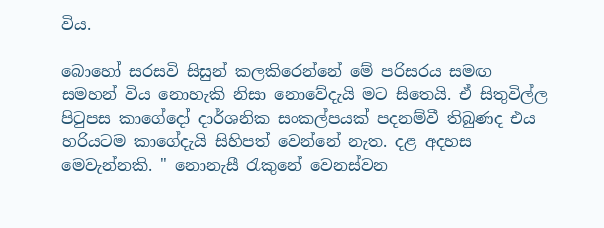විය.

බොහෝ සරසවි සිසුන් කලකිරෙන්නේ මේ පරිසරය සමඟ සමහන් විය නොහැකි නිසා නොවේදැයි මට සිතෙයි. ඒ සිතුවිල්ල පිටුපස කාගේදෝ දාර්ශනික සංකල්පයක් පදනම්වී තිබුණද එය හරියටම කාගේදැයි සිහිපත් වෙන්නේ නැත. දළ අදහස මෙවැන්නකි. " නොනැසී රැකුනේ වෙනස්වන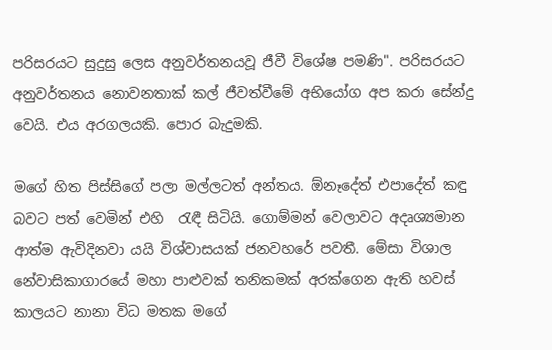පරිසරයට සුදුසු ලෙස අනුවර්තනයවූ ජීවී විශේෂ පමණි". පරිසරයට අනුවර්තනය නොවනතාක් කල් ජීවත්වීමේ අභියෝග අප කරා සේන්දු වෙයි. එය අරගලයකි. පොර බැදුමකි.

මගේ හිත පිස්සිගේ පලා මල්ලටත් අන්තය. ඕනෑදේත් එපාදේත් කඳු බවට පත් වෙමින් එහි  රැඳී සිටියි. ගොම්මන් වෙලාවට අදෘශ්‍යමාන ආත්ම ඇවිදිනවා යයි විශ්වාසයක් ජනවහරේ පවතී. මේසා විශාල නේවාසිකාගාරයේ මහා පාළුවක් තනිකමක් අරක්ගෙන ඇති හවස් කාලයට නානා විධ මතක මගේ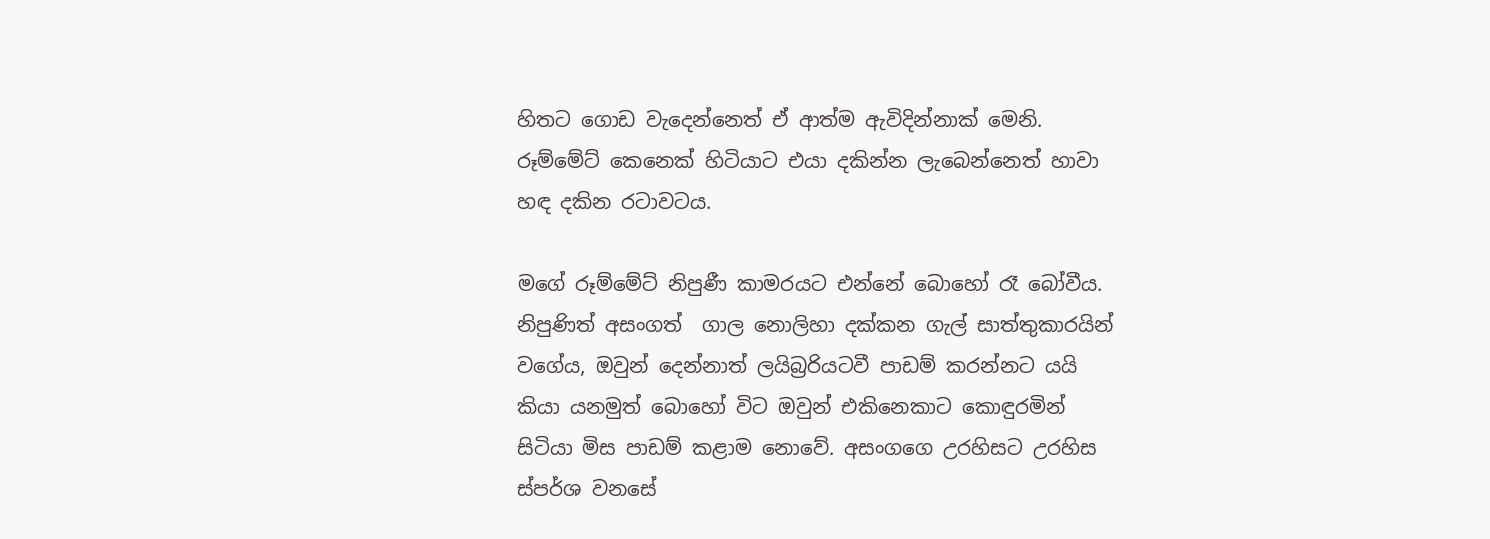හිතට ගොඩ වැදෙන්නෙත් ඒ ආත්ම ඇවිදින්නාක් මෙනි. රූම්මේට් කෙනෙක් හිටියාට එයා දකින්න ලැබෙන්නෙත් හාවා හඳ දකින රටාවටය.

මගේ රූම්මේට් නිපුණී කාමරයට එන්නේ බොහෝ රෑ බෝවීය. නිපුණිත් අසංගත්  ගාල නොලිහා දක්කන ගැල් සාත්තුකාරයින් වගේය, ඔවුන් දෙන්නාත් ලයිබ්‍රරියටවී පාඩම් කරන්නට යයි කියා යනමුත් බොහෝ විට ඔවුන් එකිනෙකාට කොඳුරමින් සිටියා මිස පාඩම් කළාම නොවේ. අසංගගෙ උරහිසට උරහිස ස්පර්ශ වනසේ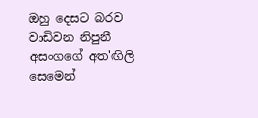ඔහු දෙසට බරව වාඩිවන නිපුනී අසංගගේ අත'ඟිලි සෙමෙන්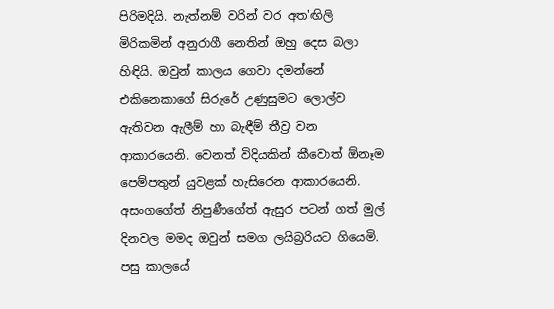පිරිමදියි. නැත්නම් වරින් වර අත'ඟිලි මිරිකමින් අනුරාගී නෙතින් ඔහු දෙස බලා හිඳියි. ඔවුන් කාලය ගෙවා දමන්නේ එකිනෙකාගේ සිරුරේ උණුසුමට ලොල්ව ඇතිවන ඇලීම් හා බැඳීම් තීව්‍ර වන ආකාරයෙනි. වෙනත් විදියකින් කීවොත් ඕනෑම පෙම්පතුන් යුවළක් හැසිරෙන ආකාරයෙනි. අසංගගේත් නිපුණීගේත් ඇසුර පටන් ගත් මුල් දිනවල මමද ඔවුන් සමග ලයිබ්‍රරියට ගියෙමි. පසු කාලයේ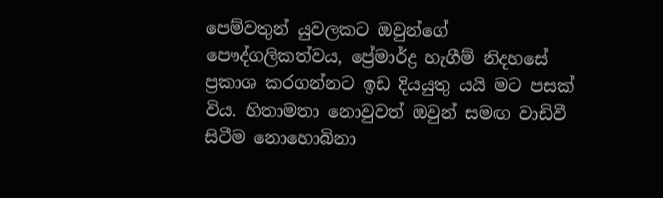පෙම්වතුන් යුවලකට ඔවුන්ගේ පෞද්ගලිකත්වය, ප්‍රේමාර්ද්‍ර හැගීම් නිදහසේ ප්‍රකාශ කරගන්නට ඉඩ දියයුතු යයි මට පසක් විය. හිතාමතා නොවුවත් ඔවුන් සමඟ වාඩිවී සිටීම නොහොබිනා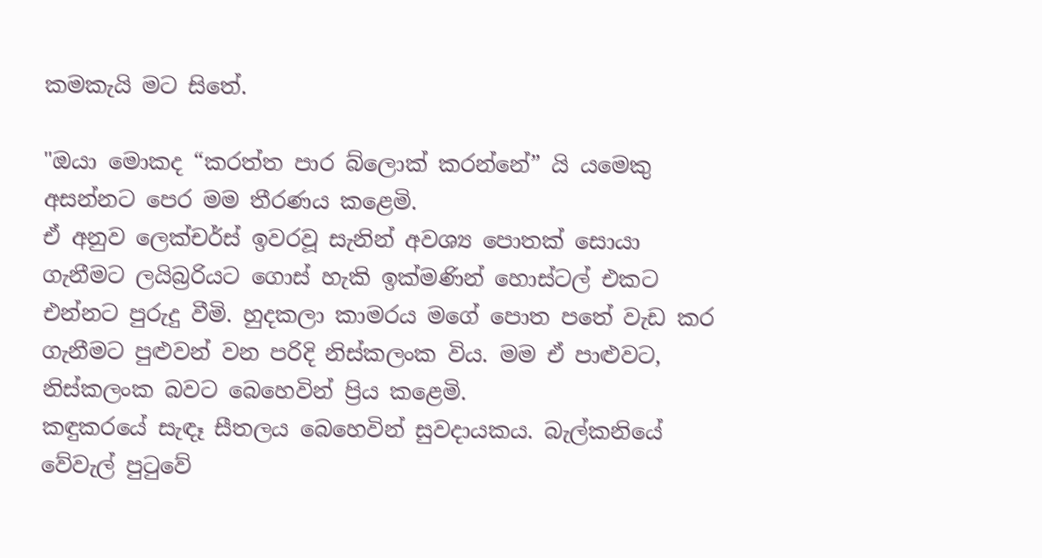කමකැයි මට සිතේ.

"ඔයා මොකද “කරත්ත පාර බ්ලොක් කරන්නේ” යි යමෙකු අසන්නට පෙර මම තීරණය කළෙමි.
ඒ අනුව ලෙක්චර්ස් ඉවරවූ සැනින් අවශ්‍ය පොතක් සොයා ගැනීමට ලයිබ්‍රරියට ගොස් හැකි ඉක්මණින් හොස්ටල් එකට එන්නට පුරුදු වීමි. හුදකලා කාමරය මගේ පොත පතේ වැඩ කර ගැනීමට පුළුවන් වන පරිදි නිස්කලංක විය. මම ඒ පාළුවට, නිස්කලංක බවට බෙහෙවින් ප්‍රිය කළෙමි.
කඳුකරයේ සැඳෑ සීතලය බෙහෙවින් සුවදායකය. බැල්කනියේ වේවැල් පුටුවේ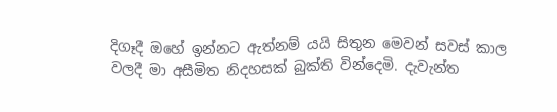දිගෑදී ඔහේ ඉන්නට ඇත්නම් යයි සිතුන මෙවන් සවස් කාල වලදී මා අසීමිත නිදහසක් බුක්ති වින්දෙමි. දැවැන්ත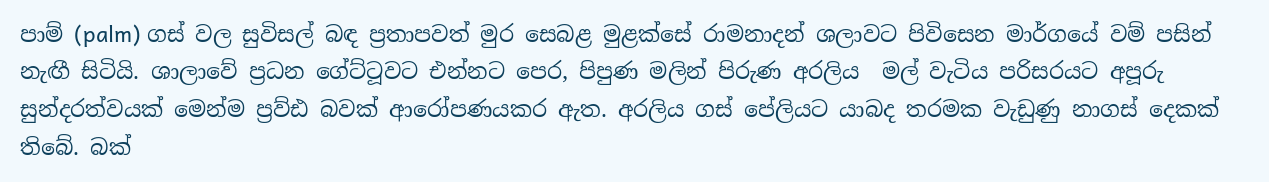පාම් (palm) ගස් වල සුවිසල් බඳ ප්‍රතාපවත් මුර සෙබළ මුළක්සේ රාමනාදන් ශලාවට පිවිසෙන මාර්ගයේ වම් පසින් නැඟී සිටියි. ශාලාවේ ප්‍රධන ගේට්ටූවට එන්නට පෙර, පිපුණ මලින් පිරුණ අරලිය  මල් වැටිය පරිසරයට අපූරු සුන්දරත්වයක් මෙන්ම ප්‍රව්ඪ බවක් ආරෝපණයකර ඇත. අරලිය ගස් පේලියට යාබද තරමක වැඩුණු නාගස් දෙකක් තිබේ. බක්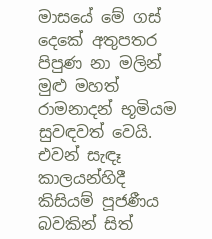මාසයේ මේ ගස් දෙකේ අතුපතර පිපුණ නා මලින් මුළු මහත් රාමනාදන් භූමියම සුවඳවත් වෙයි. එවන් සැඳෑ කාලයන්හිදී කිසියම් පූජණීය බවකින් සිත්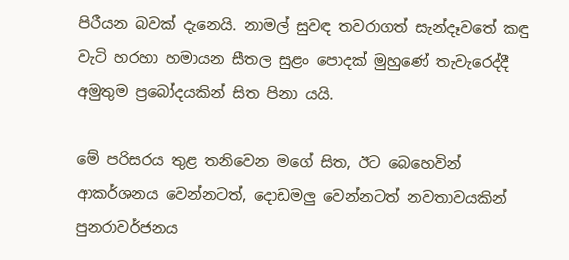පිරීයන බවක් දැනෙයි. නාමල් සුවඳ තවරාගත් සැන්දෑවතේ කඳු වැටි හරහා හමායන සීතල සුළං පොදක් මුහුණේ තැවැරෙද්දී අමුතුම ප්‍රබෝදයකින් සිත පිනා යයි.

මේ පරිසරය තුළ තනිවෙන මගේ සිත, ඊට බෙහෙවින් ආකර්ශනය වෙන්නටත්, දොඩමලු වෙන්නටත් නවතාවයකින් පුනරාවර්ජනය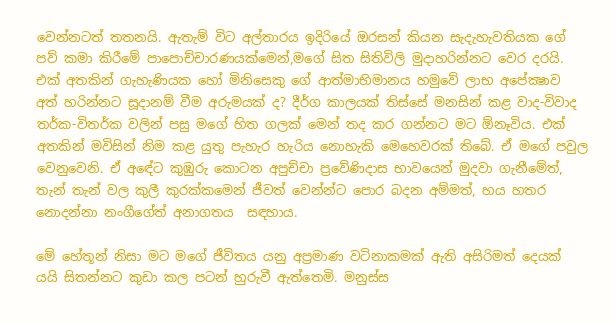වෙන්නටත් තතනයි. ඇතැම් විට අල්තාරය ඉදිරියේ ඔරසන් කියන සැදැහැවතියක ගේ පව් කමා කිරීමේ පාපොච්චාරණයක්මෙන්,මගේ සිත සිතිවිලි මුදාහරින්නට වෙර දරයි. එක් අතකින් ගැහැණියක හෝ මිනිසෙකු ගේ ආත්මාභිමානය හමුවේ ලාභ අපේක්‍ෂාව අත් හරින්නට සූදානම් වීම අරුමයක් ද? දීර්ග කාලයක් තිස්සේ මනසින් කළ වාද-විවාද තර්ක-විතර්ක වලින් පසු මගේ හිත ගලක් මෙන් තද කර ගන්නට මට ඕනෑවිය. එක් අතකින් මවිසින් නිම කළ යුතු පැහැර හැරිය නොහැකි මෙහෙවරක් තිබේ. ඒ මගේ පවුල වෙනුවෙනි. ඒ අඳේට කුඹුරු කොටන අපුච්චා ප්‍රවේණිදාස භාවයෙන් මුදවා ගැනීමේත්,  තැන් තැන් වල කුලී කුරක්කමෙන් ජීවත් වෙන්න්ට පොර බදන අම්මත්, හය හතර නොදන්නා නංගීගේත් අනාගතය  සඳහාය.

මේ හේතූන් නිසා මට මගේ ජීවිතය යනු අප්‍රමාණ වටිනාකමක් ඇති අසිරිමත් දෙයක් යයි සිතන්නට කුඩා කල පටන් හුරුවී ඇත්තෙමි. මනුස්ස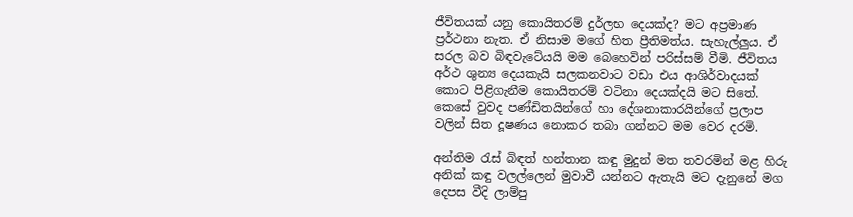ජීවිතයක්‍ යනු කොයිතරම් දුර්ලභ දෙයක්ද? මට අප්‍රමාණ ප්‍රර්ථනා නැත. ඒ නිසාම මගේ හිත ප්‍රීතිමත්ය. සැහැල්ලුය. ඒ සරල බව බිඳවැටේයයි මම බෙහෙවින් පරිස්සම් වීමි. ජීවිතය අර්ථ ශුන්‍ය දෙයකැයි සලකනවාට වඩා එය ආශිර්වාදයක් කොට පිළිගැනීම කොයිතරම් වටිනා දෙයක්දයි මට සිතේ. කෙසේ වුවද පණ්ඩිතයින්ගේ හා දේශනාකාරයින්ගේ ප්‍රලාප වලින් සිත දූෂණය නොකර තබා ගන්නට මම වෙර දරමි.

අන්තිම රැස් බිඳත් හන්තාන කඳු මුදුන් මත තවරමින් මළ හිරු අනික් කඳු වලල්ලෙන් මුවාවී යන්නට ඇතැයි මට දැනුනේ මග දෙපස වීදි ලාම්පු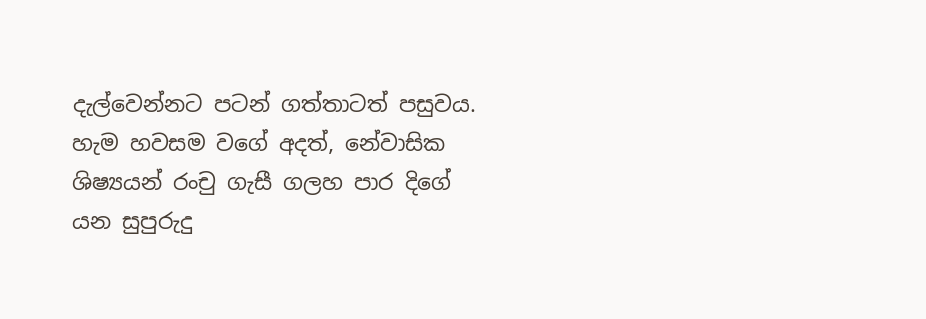දැල්වෙන්නට පටන් ගත්තාටත් පසුවය. හැම හවසම වගේ අදත්, නේවාසික ශිෂ්‍යයන් රංචු ගැසී ගලහ පාර දිගේ යන සුපුරුදු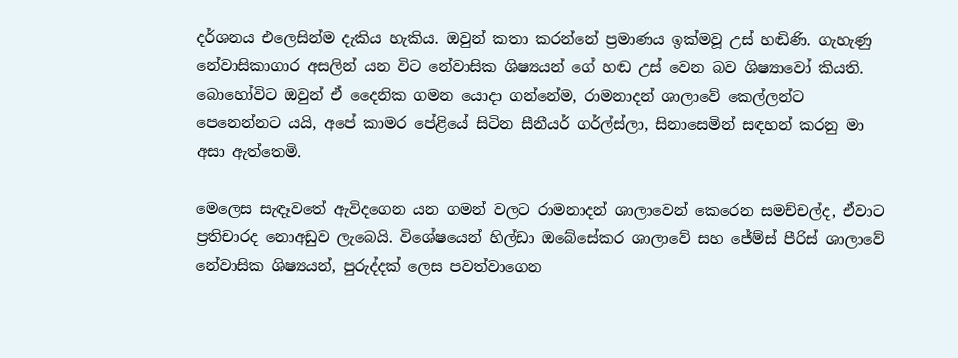දර්ශනය එලෙසින්ම දැකිය හැකිය. ඔවුන් කතා කරන්නේ ප්‍රමාණය ඉක්මවූ උස් හඬිණි. ගැහැණු නේවාසිකාගාර අසලින් යන විට නේවාසික ශිෂ්‍යයන් ගේ හඬ උස් වෙන බව ශිෂ්‍යාවෝ කියති. බොහෝවිට ඔවුන් ඒ දෛනික ගමන යොදා ගන්නේම, රාමනාදන් ශාලාවේ කෙල්ලන්ට පෙනෙන්නට යයි, අපේ කාමර පේළියේ සිටින සීනීයර් ගර්ල්ස්ලා, සිනාසෙමින් සඳහන් කරනු මා අසා ඇත්තෙමි.

මෙලෙස සැඳෑවතේ ඇවිදගෙන යන ගමන් වලට රාමනාදන් ශාලාවෙන් කෙරෙන සමච්චල්ද, ඒවාට  ප්‍රතිචාරද නොඅඩුව ලැබෙයි. විශේෂයෙන් හිල්ඩා ඔබේසේකර ශාලාවේ සහ ජේම්ස් පීරිස් ශාලාවේ නේවාසික ශිෂ්‍යයන්, පුරුද්දක් ලෙස පවත්වාගෙන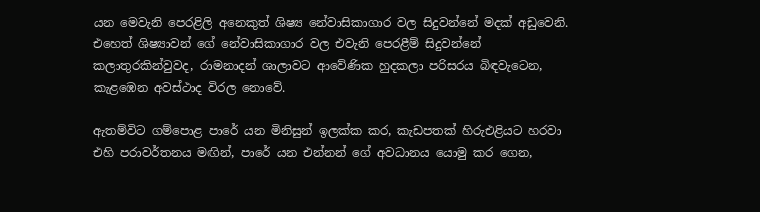යන මෙවැනි පෙරළිලි අනෙකුත් ශිෂ්‍ය නේවාසිකාගාර වල සිදුවන්නේ මදක් අඩුවෙනි. එහෙත් ශිෂ්‍යාවන් ගේ නේවාසිකාගාර වල එවැනි පෙරළීම් සිදුවන්නේ කලාතුරකින්වුවද, රාමනාදන් ශාලාවට ආවේණික හුදකලා පරිසරය බිඳවැටෙන, කැළඹෙන අවස්ථාද විරල නොවේ.

ඇතම්විට ගම්පොළ පාරේ යන මිනිසුන් ඉලක්ක කර, කැඩපතක් හිරුඑළියට හරවා එහි පරාවර්තනය මඟින්, පාරේ යන එන්නන් ගේ අවධානය යොමු කර ගෙන,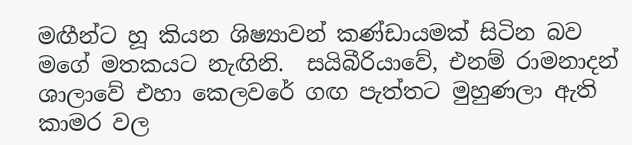මඟීන්ට හූ කියන ශිෂ්‍යාවන් කණ්ඩායමක් සිටින බව මගේ මතකයට නැඟිනි.  සයිබීරියාවේ, එනම් රාමනාදන් ශාලාවේ එහා කෙලවරේ ගඟ පැත්තට මුහුණලා ඇති කාමර වල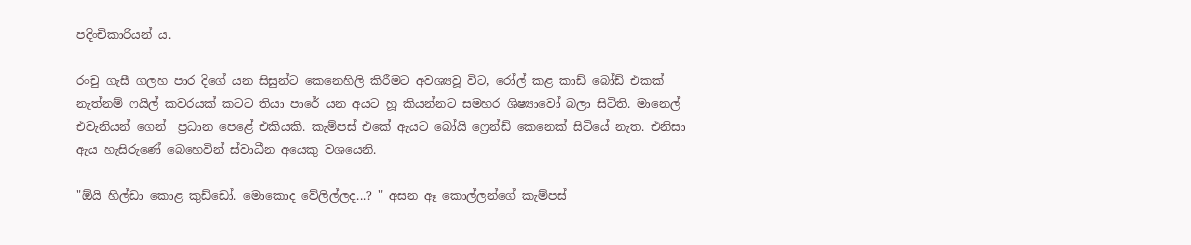පදිංචිකාරියන් ය.

රංචු ගැසී ගලහ පාර දිගේ යන සිසුන්ට කෙනෙහිලි කිරීමට අවශ්‍යවූ විට, රෝල් කළ කාඩ් බෝඩ් එකක් නැත්නම් ෆයිල් කවරයක් කටට තියා පාරේ යන අයට හූ කියන්නට සමහර ශිෂ්‍යාවෝ බලා සිටිති. මානෙල් එවැනියන් ගෙන්  ප්‍රධාන පෙළේ එකියකි. කැම්පස් එකේ ඇයට බෝයි ෆ්‍රෙන්ඩ් කෙනෙක් සිටියේ නැත. එනිසා ඇය හැසිරුණේ බෙහෙවින් ස්වාධීන අයෙකු වශයෙනි.

"ඕයි හිල්ඩා කොළ කුඩ්ඩෝ. මොකොද වේලිල්ලද...? " අසන ඈ කොල්ලන්ගේ කැම්පස්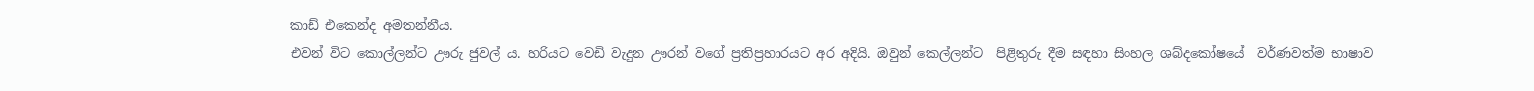කාඩ් එකෙන්ද අමතන්නීය.
එවන් විට කොල්ලන්ට ඌරු ජුවල්‍ ය. හරියට වෙඩි වැදුන ඌරන් වගේ ප්‍රතිප්‍රහාරයට අර අදියි. ඔවුන් කෙල්ලන්ට  පිළිතුරු දීම සඳහා සිංහල ශබ්දකෝෂයේ  වර්ණවත්ම භාෂාව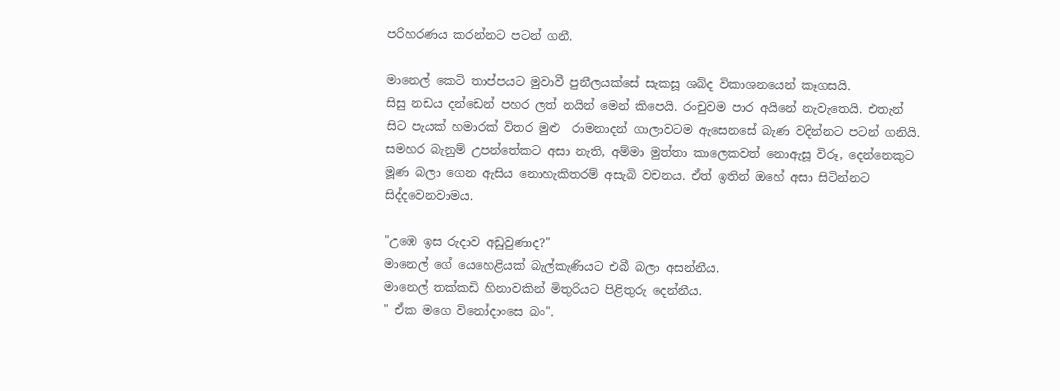පරිහරණය කරන්නට පටන් ගනී.

මානෙල් කෙටි තාප්පයට මුවාවී පුනීලයක්සේ සැකසූ ශබ්ද විකාශනයෙන් කෑගසයි.
සිසු නඩය දන්ඩෙන් පහර ලත් නයින් මෙන් කිපෙයි. රංචුවම පාර අයිනේ නැවැතෙයි. එතැන් සිට පැයක් හමාරක් විතර මුළු  රාමනාදන් ගාලාවටම ඇසෙනසේ බැණ වදින්නට පටන් ගනියි. සමහර බැනුම් උපන්තේකට අසා නැති, අම්මා මුත්තා කාලෙකවත් නොඇසූ විරූ, දෙන්නෙකුට මූණ බලා ගෙන ඇසිය නොහැකිතරම් අසැබි වචනය. ඒත් ඉතින් ඔහේ අසා සිටින්නට සිද්දවෙනවාමය.

"උඹෙ ඉස රුදාව අඩුවුණාද?"
මානෙල් ගේ යෙහෙළියක් බැල්කැණියට එබී බලා අසන්නීය.
මානෙල් තක්කඩි හිනාවකින් මිතුරියට පිළිතුරු දෙන්නීය.
" ඒක මගෙ විනෝදාංසෙ බං".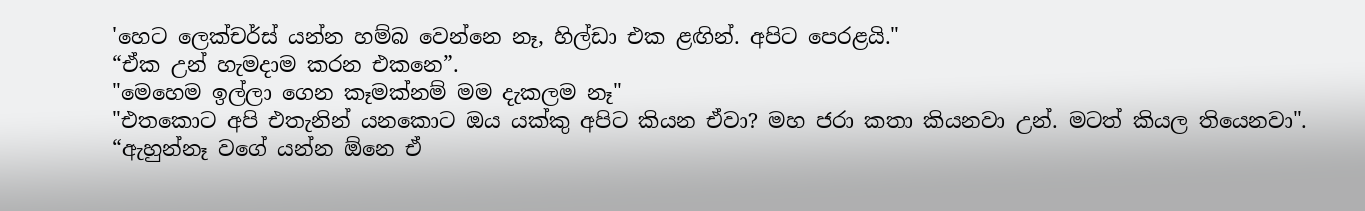'හෙට ලෙක්චර්ස් යන්න හම්බ වෙන්නෙ නෑ, හිල්ඩා එක ළඟින්. අපිට පෙරළයි."
“ඒක උන් හැමදාම කරන එකනෙ”.
"මෙහෙම ඉල්ලා ගෙන කෑමක්නම් මම දැකලම නෑ"
"එතකොට අපි එතැනින් යනකොට ඔය යක්කු අපිට කියන ඒවා? මහ ජරා කතා කියනවා උන්. මටත් කියල තියෙනවා".
“ඇහුන්නෑ වගේ යන්න ඕනෙ ඒ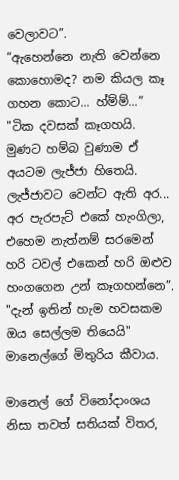වෙලාවට”.
“ඇහෙන්නෙ නැති වෙන්නෙ කොහොමද? නම කියල කෑ ගහන කොට... හ්ම්ම්...”
"ටික දවසක් කෑගහයි. මුණට හම්බ වුණාම ඒ අයටම ලැජ්ජා හිතෙයි.
ලැජ්ජාවට වෙන්ට ඇති අර... අර පැරපැට් එකේ හැංගිලා, එහෙම නැත්නම් සරමෙන් හරි ටවල් එකෙන් හරි ඔළුව හංගගෙන උන් කෑගහන්නෙ”.
"දැන් ඉතින් හැම හවසකම ඔය සෙල්ලම තියෙයි"
මානෙල්ගේ මිතුරිය කීවාය.

මානෙල් ගේ විනෝදාංශය නිසා තවත් සතියක් විතර,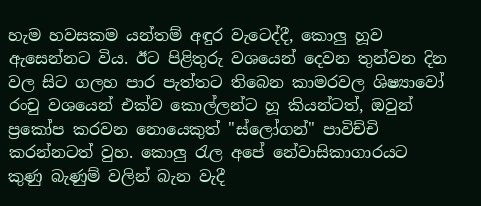හැම හවසකම යන්තම් අඳුර වැටෙද්දී, කොලු හූව ඇසෙන්නට විය. ඊට පිළිතුරු වශයෙන් දෙවන තුන්වන දින වල සිට ගලහ පාර පැත්තට තිබෙන කාමරවල ශිෂ්‍යාවෝ රංචු වශයෙන් එක්ව කොල්ලන්ට හූ කියන්ටත්, ඔවුන් ප්‍රකෝප කරවන නොයෙකුත් "ස්ලෝගන්" පාවිච්චි කරන්නටත් වුහ. කොලු රැල අපේ නේවාසිකාගාරයට කුණු බැණුම් වලින් බැන වැදී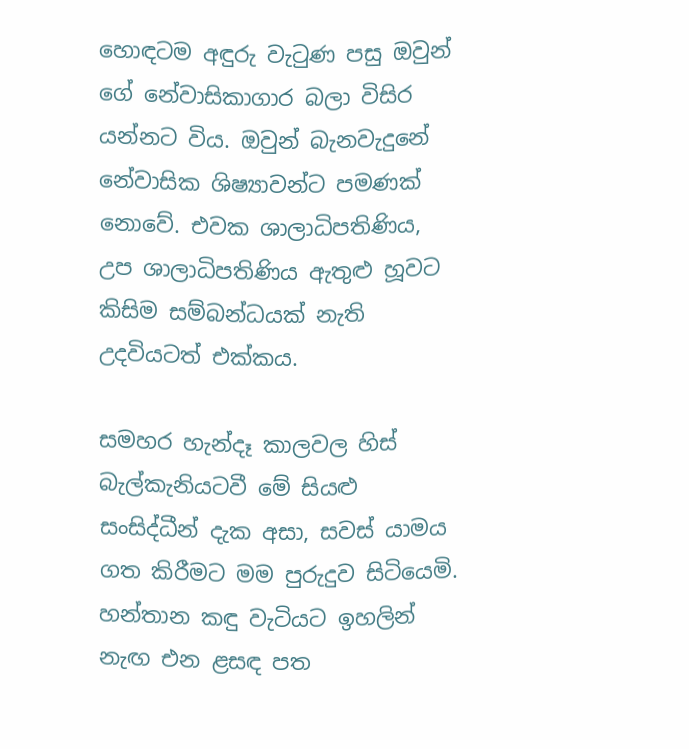හොඳටම අඳුරු වැටුණ පසු ඔවුන් ගේ නේවාසිකාගාර බලා විසිර යන්නට විය. ඔවුන් බැනවැදුනේ නේවාසික ශිෂ්‍යාවන්ට පමණක් නොවේ. එවක ශාලාධිපතිණිය, උප ශාලාධිපතිණිය ඇතුළු හූවට කිසිම සම්බන්ධයක් නැති උදවියටත් එක්කය.

සමහර හැන්දෑ කාලවල හිස් බැල්කැනියටවී මේ සියළු සංසිද්ධීන් දැක අසා, සවස් යාමය ගත කිරීමට මම පුරුදුව සිටියෙමි. හන්තාන කඳු වැටියට ඉහලින් නැඟ එන ළසඳ පත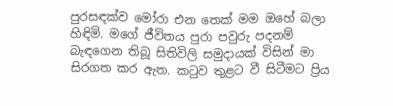පුරසඳක්ව මෝරා එන තෙක් මම ඔහේ බලා හිඳිමි. මගේ ජීවිතය පුරා පවුරු පදනම් බැඳගෙන තිබූ සිතිවිලි සමුදායක් විසින් මා සිරගත කර ඇත. කටුව තුළට වී සිටීමට ප්‍රිය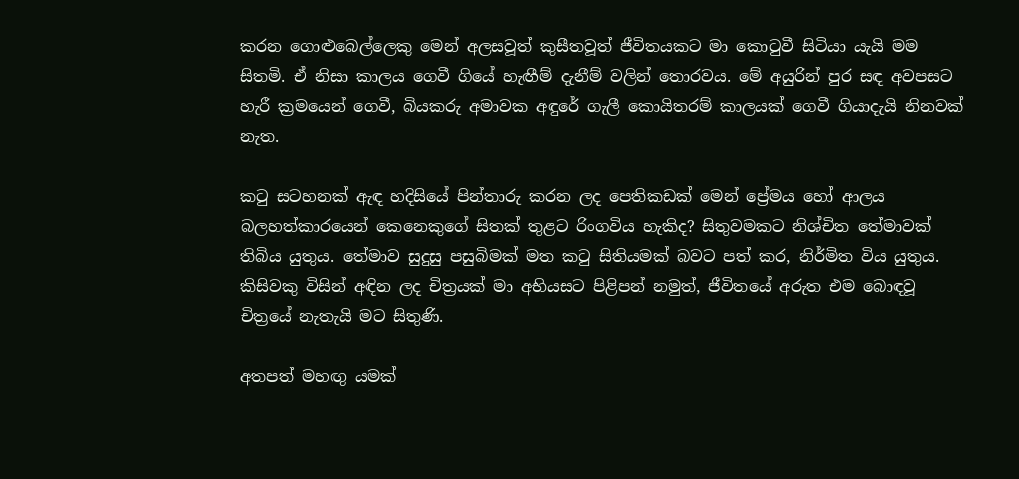කරන ගොළුබෙල්ලෙකු මෙන් අලසවූත් කුසීතවූත් ජීවිතයකට මා කොටුවී සිටියා යැයි මම සිතමි. ඒ නිසා කාලය ගෙවී ගියේ හැඟීම් දැනීම් වලින් තොරවය. මේ අයුරින් පුර සඳ අවපසට හැරී ක්‍රමයෙන් ගෙවී, බියකරු අමාවක අඳුරේ ගැලී කොයිතරම් කාලයක් ගෙවී ගියාදැයි නිනවක් නැත.

කටු සටහනක් ඇඳ හදිසියේ පින්තාරු කරන ලද පෙතිකඩක් මෙන් ප්‍රේමය හෝ ආලය බලහත්කාරයෙන් කෙනෙකුගේ සිතක් තුළට රිංගවිය හැකිද? සිතුවමකට නිශ්චිත තේමාවක් තිබිය යුතුය. තේමාව සුදුසු පසුබිමක් මත කටු සිතියමක් බවට පත් කර, නිර්මිත විය යුතුය. කිසිවකු විසින් අඳින ලද චිත්‍රයක් මා අභියසට පිළිපන් නමුත්, ජීවිතයේ අරුත එම බොඳවූ චිත්‍රයේ නැතැයි මට සිතුණි.

අතපත් මහඟු යමක්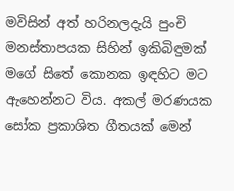මවිසින් අත් හරිනලදැයි පුංචි මනස්තාපයක සිහින් ඉකිබිඳුමක් මගේ සිතේ කොනක ඉඳහිට මට ඇහෙන්නට විය. අකල් මරණයක සෝක ප්‍රකාශිත ගීතයක් මෙන්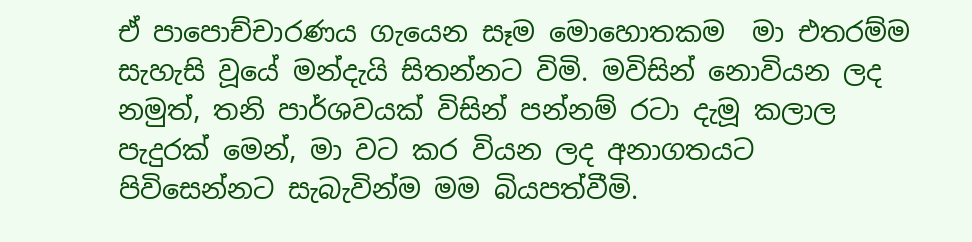ඒ පාපොච්චාරණය ගැයෙන සෑම මොහොතකම  මා එතරම්ම සැහැසි වූයේ මන්දැයි සිතන්නට විමි. මවිසින් නොවියන ලද නමුත්, තනි පාර්ශවයක් විසින් පන්නම් රටා දැමූ කලාල පැදුරක් මෙන්, මා වට කර වියන ලද අනාගතයට පිවිසෙන්නට සැබැවින්ම මම බියපත්වීමි.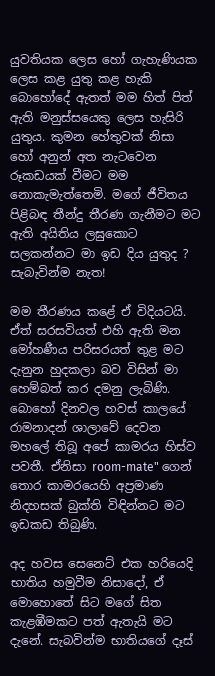යුවතියක ලෙස හෝ ගැහැණියක ලෙස කළ යුතු කළ හැකි බොහෝදේ ඇතත් මම හිත් පිත් ඇති මනුස්සයෙකු ලෙස හැසිරි යුතුය. කුමන හේතුවක් නිසා හෝ අනුන් අත නැටවෙන රූකඩයක් වීමට මම නොකැමැත්තෙමි. මගේ ජීවිතය පිළිබඳ තීන්දු තීරණ ගැනීමට මට ඇති අයිතිය ලඝුකොට සලකන්නට මා ඉඩ දිය යුතුද ? සැබැවින්ම නැත!

මම තීරණය කළේ ඒ විදියටයි. ඒත් සරසවියත් එහි ඇති මන මෝහණීය පරිසරයත් තුළ මට දැනුන හුදකලා බව විසින් මා හෙම්බත් කර දමනු ලැබිණි. බොහෝ දිනවල හවස් කාලයේ රාමනාදන් ශාලාවේ දෙවන මහලේ තිබූ අපේ කාමරය හිස්ව පවතී. ඒනිසා room-mate" ගෙන් තොර කාමරයෙහි අප්‍රමාණ නිදහසක් බුක්ති විඳින්නට මට ඉඩකඩ තිබුණි.

අද හවස සෙනෙට් එක හරියෙදි භාතිය හමුවීම නිසාදෝ, ඒ මොහොතේ සිට මගේ සිත කැළඹීමකට පත් ඇතැයි මට දැනේ. සැබවින්ම භාතියගේ දෑස්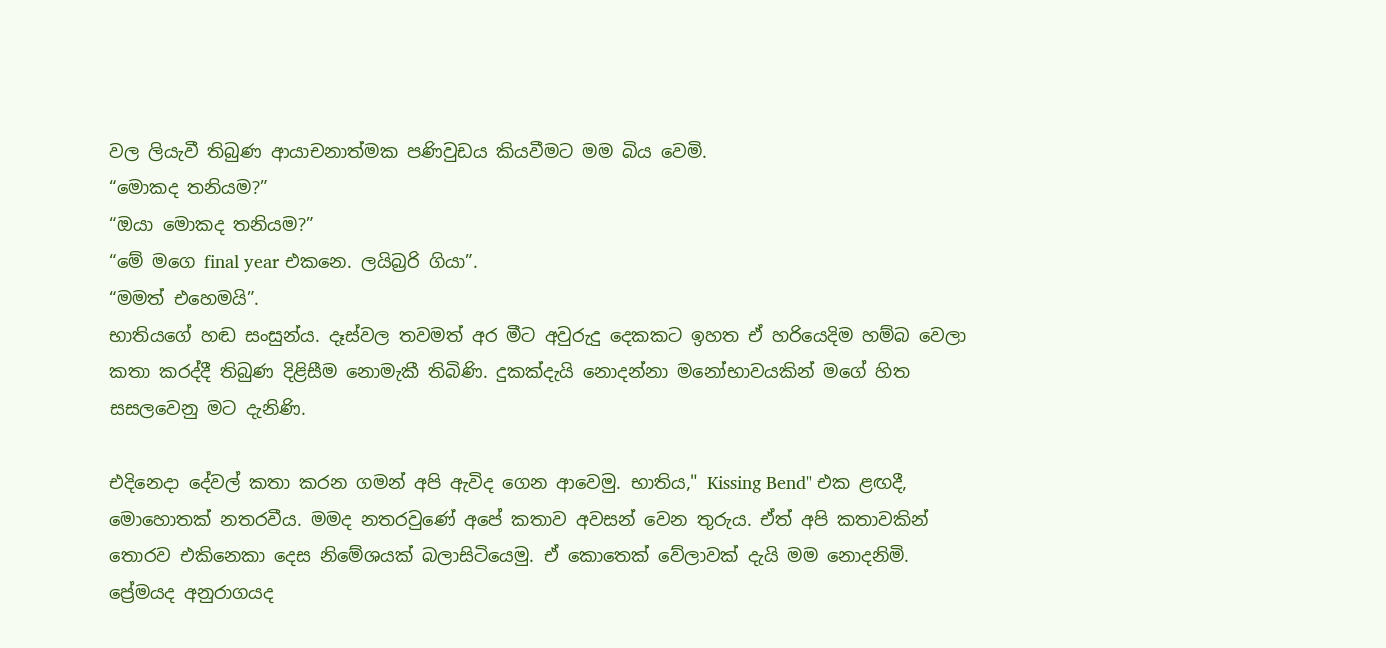වල ලියැවී තිබුණ ආයාචනාත්මක පණිවුඩය කියවීමට මම බිය වෙමි.
“මොකද තනියම?”
“ඔයා මොකද තනියම?”
“මේ මගෙ final year එකනෙ. ලයිබ්‍රරි ගියා”.
“මමත් එහෙමයි”.
භාතියගේ හඬ සංසුන්ය. දෑස්වල තවමත් අර මීට අවුරුදු දෙකකට ඉහත ඒ හරියෙදිම හම්බ වෙලා කතා කරද්දී තිබුණ දිළිසීම නොමැකී තිබිණි. දුකක්දැයි නොදන්නා මනෝභාවයකින් මගේ හිත සසලවෙනු මට දැනිණි.

එදිනෙදා දේවල් කතා කරන ගමන් අපි ඇවිද ගෙන ආවෙමු. භාතිය," Kissing Bend" එක ළඟදී, මොහොතක් නතරවීය. මමද නතරවුණේ අපේ කතාව අවසන් වෙන තුරුය. ඒත් අපි කතාවකින් තොරව එකිනෙකා දෙස නිමේශයක් බලාසිටියෙමු. ඒ කොතෙක් වේලාවක් දැයි මම නොදනිමි. ප්‍රේමයද අනුරාගයද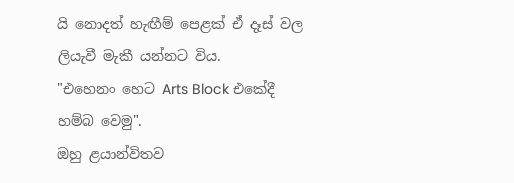යි නොදත් හැඟීම් පෙළක් ඒ දෑස් වල ලියැවී මැකී යන්නට විය.
"එහෙනං හෙට Arts Block එකේදී හම්බ වෙමු".
ඔහු ළයාන්විතව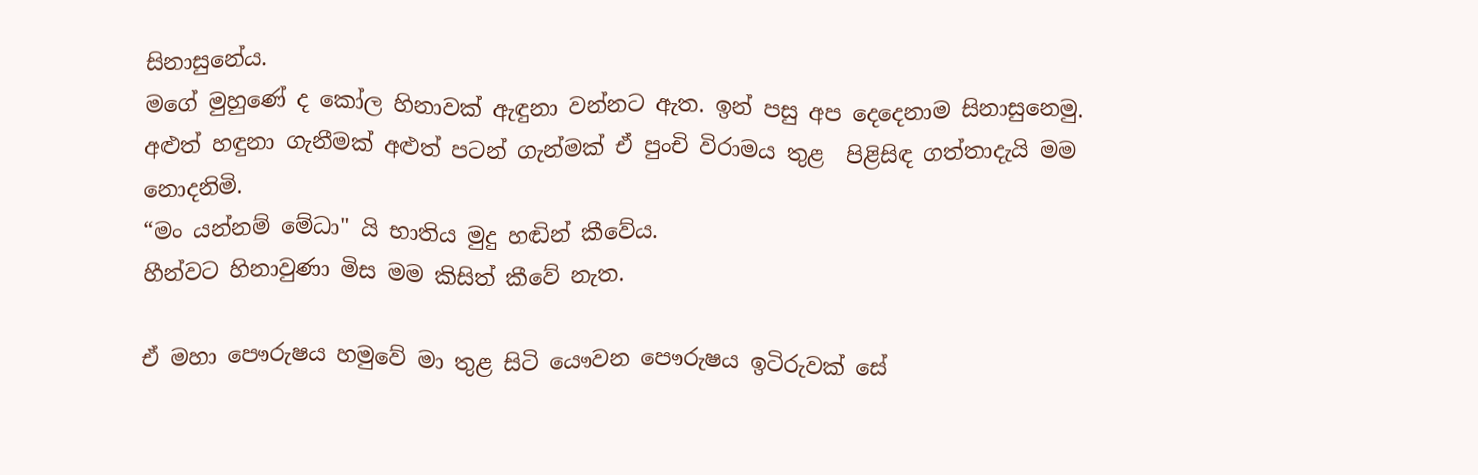සිනාසුනේය.                                                                               මගේ මුහුණේ ද කෝල හිනාවක් ඇඳුනා වන්නට ඇත. ඉන් පසු අප දෙදෙනාම සිනාසුනෙමු.
අළුත් හඳුනා ගැනීමක් අළුත් පටන් ගැන්මක් ඒ පුංචි විරාමය තුළ  පිළිසිඳ ගත්තාදැයි මම නොදනිමි.
“මං යන්නම් මේධා" යි භාතිය මුදු හඬින් කීවේය.
හීන්වට හිනාවුණා මිස මම කිසිත් කීවේ නැත.

ඒ මහා පෞරුෂය හමුවේ මා තුළ සිටි යෞවන පෞරුෂය ඉටිරුවක් සේ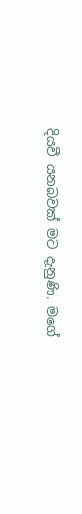දියවී යනබවක් මට දැනුණි. මගේ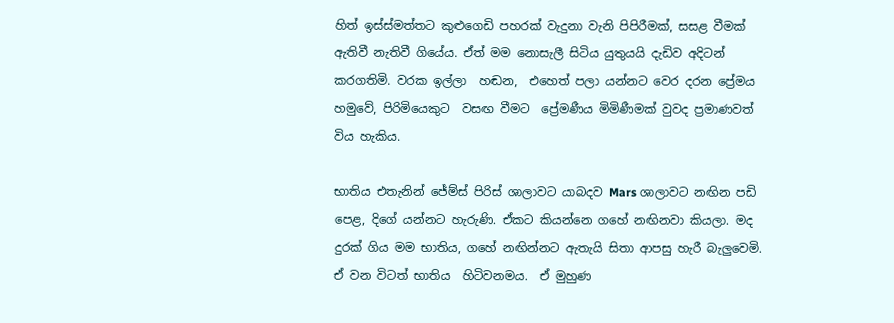හිත් ඉස්ස්මත්තට කුළුගෙඩි පහරක් වැදුනා වැනි පිපිරීමක්, සසළ වීමක් ඇතිවී නැතිවී ගියේය. ඒත් මම නොසැලී සිටිය යුතුයයි දැඩිව අදිටන් කරගතිමි. වරක ඉල්ලා  හඬන,  එහෙත් පලා යන්නට වෙර දරන ප්‍රේමය හමුවේ, පිරිමියෙකුට  වසඟ වීමට  ප්‍රේමණීය මිමිණීමක් වුවද ප්‍රමාණවත් විය හැකිය.

භාතිය එතැනින් ජේම්ස් පිරිස් ශාලාවට යාබදව Mars ශාලාවට නඟින පඩි පෙළ, දිගේ යන්නට හැරුණි. ඒකට කියන්නෙ ගහේ නඟිනවා කියලා. මද දුරක් ගිය මම භාතිය, ගහේ නඟින්නට ඇතැයි සිතා ආපසු හැරී බැලුවෙමි. ඒ වන විටත් භාතිය  හිටිවනමය.  ඒ මුහුණ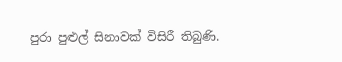පුරා පුළුල් සිනාවක් විසිරී තිබුණි.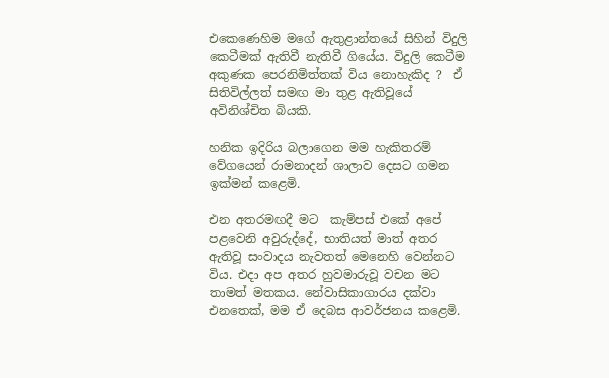එකෙණෙහිම මගේ ඇතුළාන්තයේ සිහින් විදුලි කෙටීමක් ඇතිවී නැතිවී ගියේය. විදුලි කෙටීම අකුණක පෙරනිමිත්තක් විය නොහැකිද ?  ඒ සිතිවිල්ලත් සමඟ මා තුළ ඇතිවූයේ අවිනිශ්චිත බියකි.

හනික ඉදිරිය බලාගෙන මම හැකිතරම් වේගයෙන් රාමනාදන් ශාලාව දෙසට ගමන ඉක්මන් කළෙමි.

එන අතරමඟදී මට  කැම්පස් එකේ අපේ පළවෙනි අවුරුද්දේ, භාතියත් මාත් අතර ඇතිවූ සංවාදය නැවතත් මෙනෙහි වෙන්නට විය. එදා අප අතර හුවමාරුවූ වචන මට තාමත් මතකය. නේවාසිකාගාරය දක්වා එනතෙක්, මම ඒ දෙබස ආවර්ජනය කළෙමි.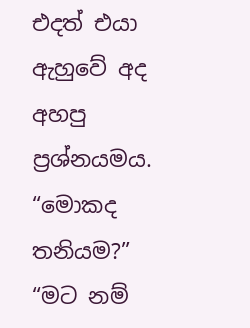එදත් එයා ඇහුවේ අද අහපු ප්‍රශ්නයමය.
“මොකද තනියම?”
“මට නම්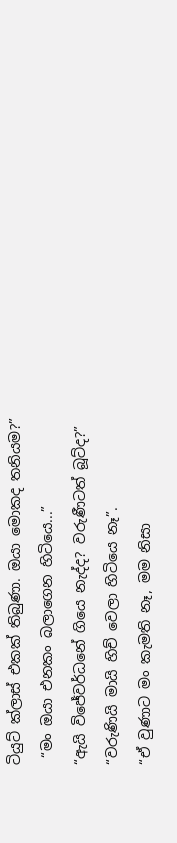ටියුට් ක්ලාස් එකක් තිබුණා. ඔයා මොකද තනියම?”
 “මං ඔයා එනකං බලාගෙන හිටියෙ...”
“ඇයි විජේවර්ධනේ ගියෙ නැද්ද? වරුණීටත් බූට්ද?”
“වරුණියි මායි හිච් වෙලා හිටියෙ නෑ”.
“ඒ වුණාට මං කැමති නෑ, මම නිසා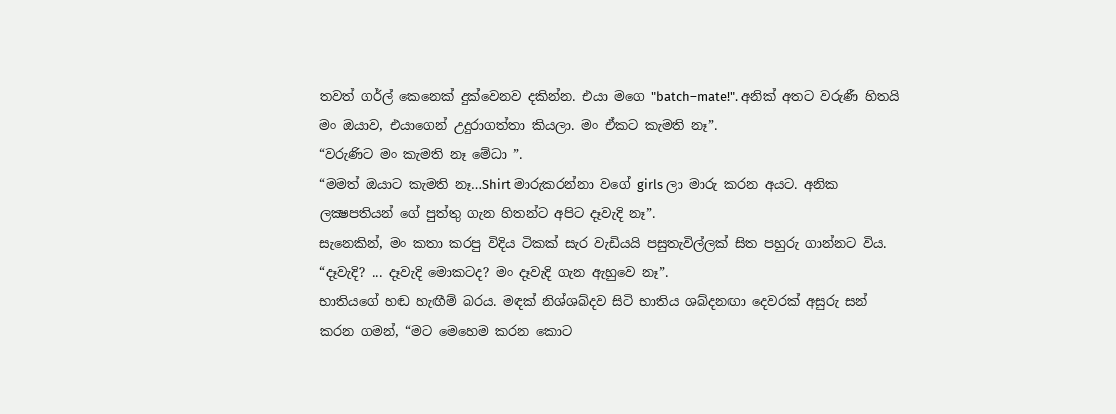තවත් ගර්ල් කෙනෙක් දුක්වෙනව දකින්න. එයා මගෙ "batch–mate!". අනික් අතට වරුණී හිතයි මං ඔයාව, එයාගෙන් උදුරාගත්තා කියලා. මං ඒකට කැමති නෑ”.
“වරුණිට මං කැමති නෑ මේධා ”.
“මමත් ඔයාට කැමති නෑ…Shirt මාරුකරන්නා වගේ girls ලා මාරු කරන අයට. අනික ලක්‍ෂපතියන් ගේ පුත්තු ගැන හිතන්ට අපිට දෑවැදි නෑ”.
සැනෙකින්, මං කතා කරපු විදිය ටිකක් සැර වැඩියයි පසුතැවිල්ලක් සිත පහුරු ගාන්නට විය.
“දෑවැදි? ... දෑවැදි මොකටද? මං දෑවැදි ගැන ඇහුවෙ නෑ”.
භාතියගේ හඬ හැඟීම් බරය. මඳක් නිශ්ශබ්දව සිටි භාතිය ශබ්දනඟා දෙවරක් අසුරු සන් කරන ගමන්, “මට මෙහෙම කරන කොට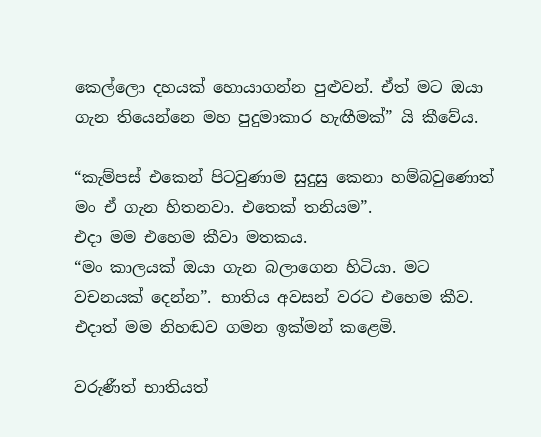කෙල්ලො දහයක් හොයාගන්න පුළුවන්. ඒත් මට ඔයා ගැන තියෙන්නෙ මහ පුදුමාකාර හැඟීමක්” යි කීවේය.

“කැම්පස් එකෙන් පිටවුණාම සුදුසු කෙනා හම්බවුණොත් මං ඒ ගැන හිතනවා. එතෙක් තනියම”.
එදා මම එහෙම කීවා මතකය.
“මං කාලයක් ඔයා ගැන බලාගෙන හිටියා. මට වචනයක් දෙන්න”. භාතිය අවසන් වරට එහෙම කීව.
එදාත් මම නිහඬව ගමන ඉක්මන් කළෙමි.

වරුණීත් භාතියත්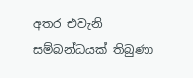අතර එවැනි  සම්බන්ධයක් තිබුණා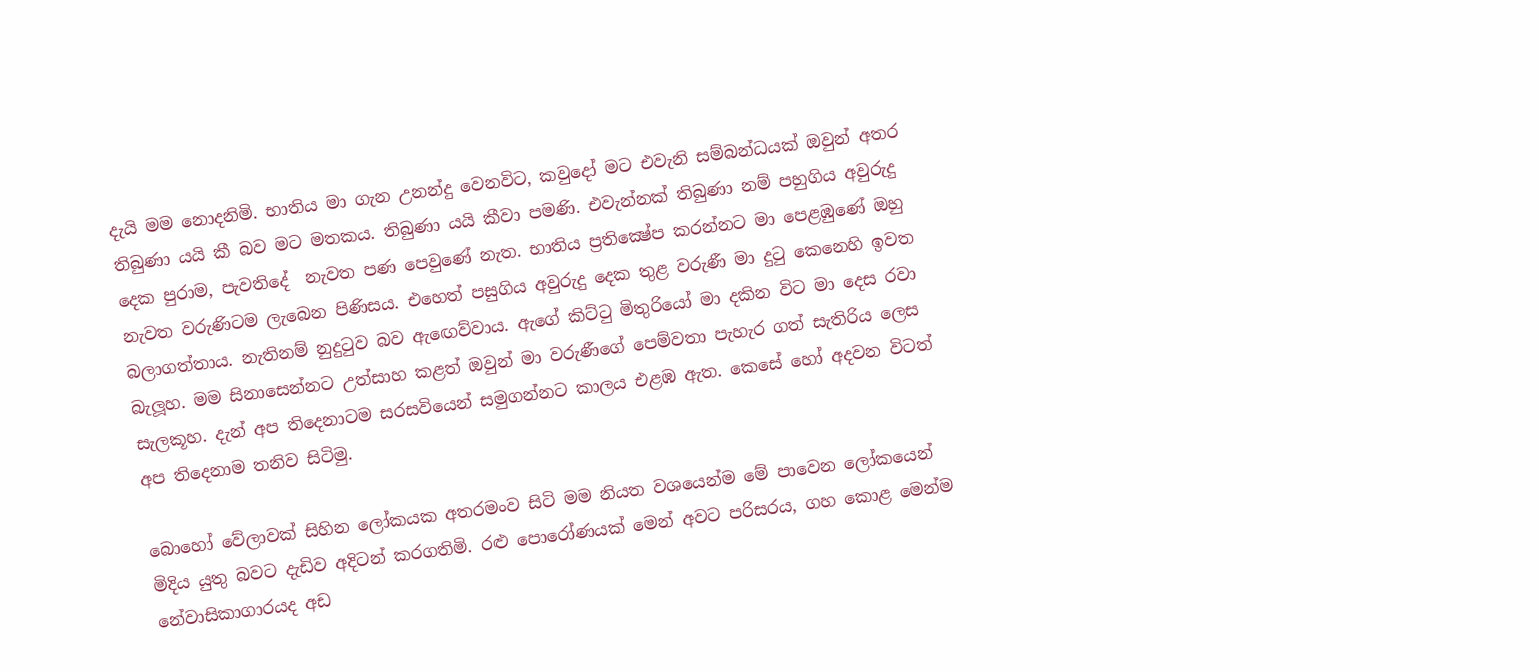දැයි මම නොදනිමි. භාතිය මා ගැන උනන්දු වෙනවිට, කවුදෝ මට එවැනි සම්බන්ධයක් ඔවුන් අතර තිබුණා යයි කී බව මට මතකය. තිබුණා යයි කීවා පමණි. එවැන්නක් තිබුණා නම් පහුගිය අවුරුදු දෙක පුරාම, පැවතිදේ  නැවත පණ පෙවුණේ නැත. භාතිය ප්‍රතික්‍ෂේප කරන්නට මා පෙළඹුණේ ඔහු නැවත වරුණිටම ලැබෙන පිණිසය. එහෙත් පසුගිය අවුරුදු දෙක තුළ වරුණී මා දුටු කෙනෙහි ඉවත බලාගත්තාය. නැතිනම් නුදුටුව බව ඇඟෙව්වාය. ඇගේ කිට්ටු මිතුරියෝ මා දකින විට මා දෙස රවා බැලූහ. මම සිනාසෙන්නට උත්සාහ කළත් ඔවුන් මා වරුණීගේ පෙම්වතා පැහැර ගත් සැතිරිය ලෙස සැලකූහ. දැන් අප තිදෙනාටම සරසවියෙන් සමුගන්නට කාලය එළඹ ඇත. කෙසේ හෝ අදවන විටත් අප තිදෙනාම තනිව සිටිමු.

බොහෝ වේලාවක් සිහින ලෝකයක අතරමංව සිටි මම නියත වශයෙන්ම මේ පාවෙන ලෝකයෙන් මිදිය යුතු බවට දැඩිව අදිටන් කරගතිමි. රළු පොරෝණයක් මෙන් අවට පරිසරය, ගහ කොළ මෙන්ම නේවාසිකාගාරයද අඩ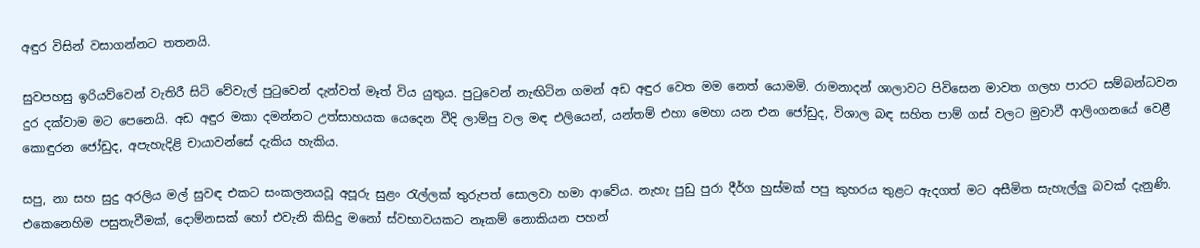අඳුර විසින් වසාගන්නට තතනයි.

සුවපහසු ඉරියව්වෙන් වැතිරී සිටි වේවැල් පුටුවෙන් දැන්වත් මෑත් විය යුතුය. පුටුවෙන් නැඟිටින ගමන් අඩ අඳුර වෙත මම නෙත් යොමමි. රාමනාදන් ශාලාවට පිවිසෙන මාවත ගලහ පාරට සම්බන්ධවන දුර දක්වාම මට පෙනෙයි. අඩ අඳුර මකා දමන්නට උත්සාහයක යෙදෙන වීදි ලාම්පු වල මඳ එලියෙන්, යන්තම් එහා මෙහා යන එන ජෝඩුද, විශාල බඳ සහිත පාම් ගස් වලට මුවාවී ආලිංගනයේ වෙළී කොඳුරන ජෝඩුද, අපැහැදිළි චායාවන්සේ දැකිය හැකිය.

සපු, නා සහ සුදු අරලිය මල් සුවඳ එකට සංකලනයවූ අපූරු සුළං රැල්ලක් තුරුපත් සොලවා හමා ආවේය. නැහැ පුඩු පුරා දීර්ග හුස්මක් පපු කුහරය තුළට ඇදගත් මට අසීමිත සැහැල්ලු බවක් දැනුණි. එකෙනෙහිම පසුතැවීමක්, දොම්නසක් හෝ එවැනි කිසිදු මනෝ ස්වභාවයකට නෑකම් නොකියන පහන්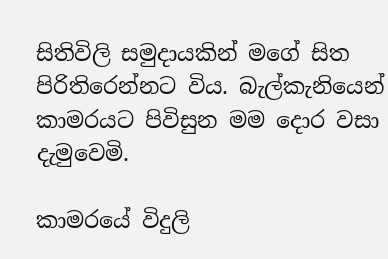සිතිවිලි සමුදායකින් මගේ සිත පිරිතිරෙන්නට විය. බැල්කැනියෙන් කාමරයට පිවිසුන මම දොර වසා දැමුවෙමි.

කාමරයේ විදුලි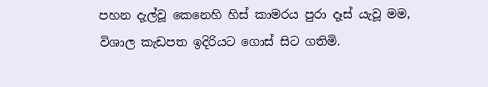පහන දැල්වූ කෙනෙහි හිස් කාමරය පුරා දෑස් යැවූ මම, විශාල කැඩපත ඉදිරියට ගොස් සිට ගතිමි.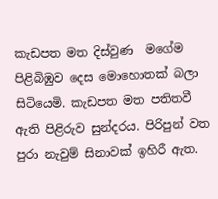කැඩපත මත දිස්වුණ  මගේම පිළිබිඹුව දෙස මොහොතක් බලා සිටියෙමි. කැඩපත මත පතිතවී ඇති පිළිරුව සුන්දරය. පිරිපුන් වත පුරා නැවුම් සිනාවක් ඉහිරී ඇත.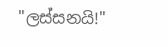"ලස්සනයි!"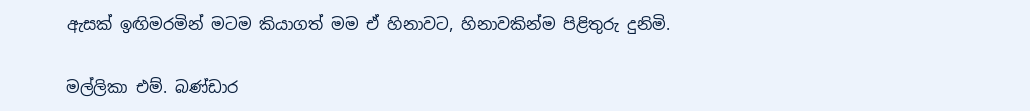ඇසක් ඉඟිමරමින් මටම කියාගත් මම ඒ හිනාවට, හිනාවකින්ම පිළිතුරු දුනිමි.

මල්ලිකා එම්. බණ්ඩාර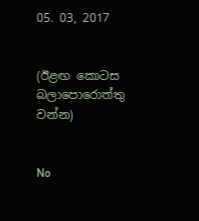05. 03, 2017


(ඊළඟ කොටස බලාපොරොත්තු වන්න)


No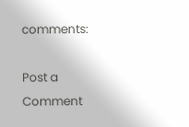comments:

Post a Comment